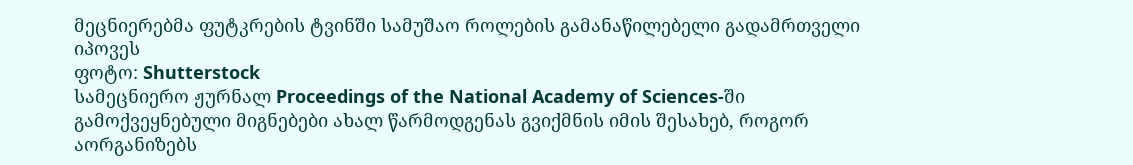მეცნიერებმა ფუტკრების ტვინში სამუშაო როლების გამანაწილებელი გადამრთველი იპოვეს
ფოტო: Shutterstock
სამეცნიერო ჟურნალ Proceedings of the National Academy of Sciences-ში გამოქვეყნებული მიგნებები ახალ წარმოდგენას გვიქმნის იმის შესახებ, როგორ აორგანიზებს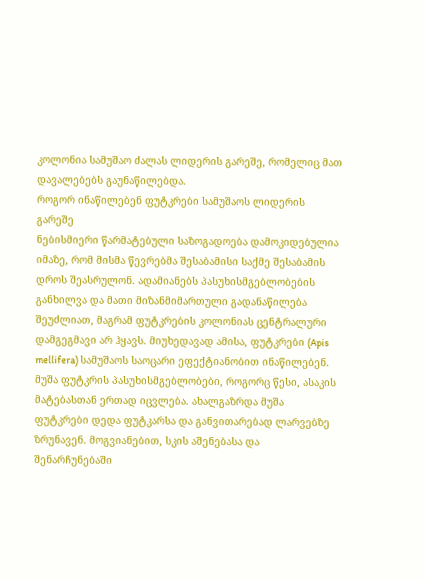კოლონია სამუშაო ძალას ლიდერის გარეშე, რომელიც მათ დავალებებს გაუნაწილებდა.
როგორ ინაწილებენ ფუტკრები სამუშაოს ლიდერის გარეშე
ნებისმიერი წარმატებული საზოგადოება დამოკიდებულია იმაზე, რომ მისმა წევრებმა შესაბამისი საქმე შესაბამის დროს შეასრულონ. ადამიანებს პასუხისმგებლობების განხილვა და მათი მიზანმიმართული გადანაწილება შეუძლიათ, მაგრამ ფუტკრების კოლონიას ცენტრალური დამგეგმავი არ ჰყავს. მიუხედავად ამისა, ფუტკრები (Apis mellifera) სამუშაოს საოცარი ეფექტიანობით ინაწილებენ.
მუშა ფუტკრის პასუხისმგებლობები, როგორც წესი, ასაკის მატებასთან ერთად იცვლება. ახალგაზრდა მუშა ფუტკრები დედა ფუტკარსა და განვითარებად ლარვებზე ზრუნავენ. მოგვიანებით, სკის აშენებასა და შენარჩუნებაში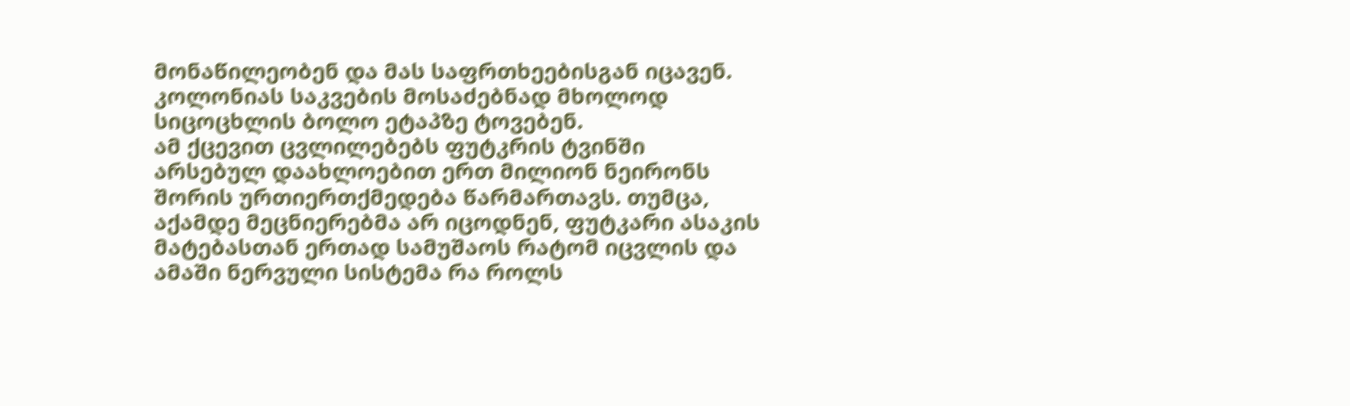მონაწილეობენ და მას საფრთხეებისგან იცავენ. კოლონიას საკვების მოსაძებნად მხოლოდ სიცოცხლის ბოლო ეტაპზე ტოვებენ.
ამ ქცევით ცვლილებებს ფუტკრის ტვინში არსებულ დაახლოებით ერთ მილიონ ნეირონს შორის ურთიერთქმედება წარმართავს. თუმცა, აქამდე მეცნიერებმა არ იცოდნენ, ფუტკარი ასაკის მატებასთან ერთად სამუშაოს რატომ იცვლის და ამაში ნერვული სისტემა რა როლს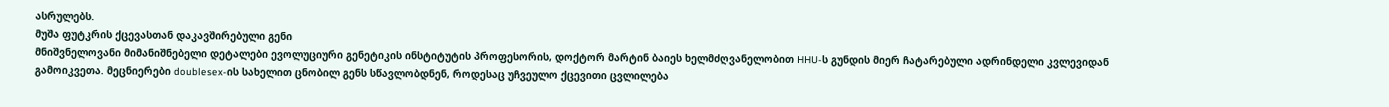ასრულებს.
მუშა ფუტკრის ქცევასთან დაკავშირებული გენი
მნიშვნელოვანი მიმანიშნებელი დეტალები ევოლუციური გენეტიკის ინსტიტუტის პროფესორის, დოქტორ მარტინ ბაიეს ხელმძღვანელობით HHU-ს გუნდის მიერ ჩატარებული ადრინდელი კვლევიდან გამოიკვეთა. მეცნიერები doublesex-ის სახელით ცნობილ გენს სწავლობდნენ, როდესაც უჩვეულო ქცევითი ცვლილება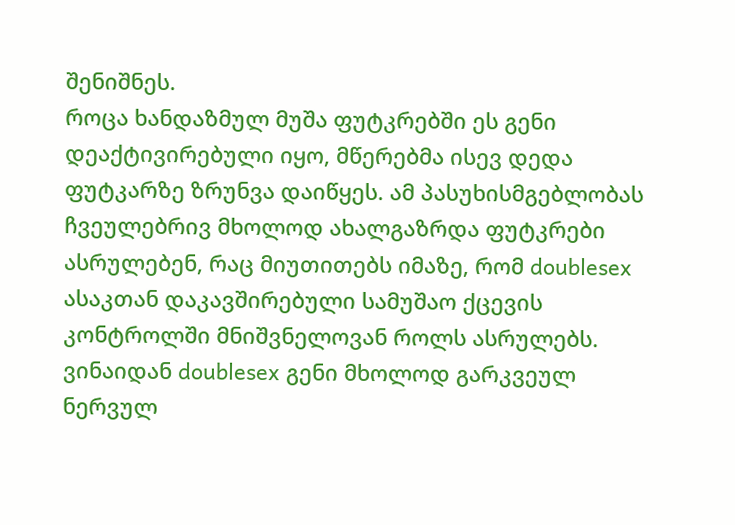შენიშნეს.
როცა ხანდაზმულ მუშა ფუტკრებში ეს გენი დეაქტივირებული იყო, მწერებმა ისევ დედა ფუტკარზე ზრუნვა დაიწყეს. ამ პასუხისმგებლობას ჩვეულებრივ მხოლოდ ახალგაზრდა ფუტკრები ასრულებენ, რაც მიუთითებს იმაზე, რომ doublesex ასაკთან დაკავშირებული სამუშაო ქცევის კონტროლში მნიშვნელოვან როლს ასრულებს.
ვინაიდან doublesex გენი მხოლოდ გარკვეულ ნერვულ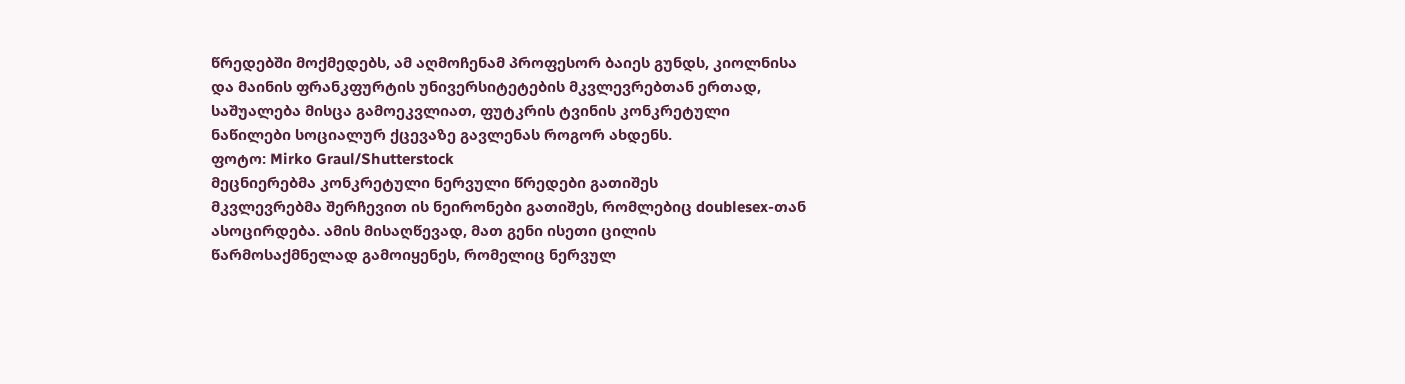წრედებში მოქმედებს, ამ აღმოჩენამ პროფესორ ბაიეს გუნდს, კიოლნისა და მაინის ფრანკფურტის უნივერსიტეტების მკვლევრებთან ერთად, საშუალება მისცა გამოეკვლიათ, ფუტკრის ტვინის კონკრეტული ნაწილები სოციალურ ქცევაზე გავლენას როგორ ახდენს.
ფოტო: Mirko Graul/Shutterstock
მეცნიერებმა კონკრეტული ნერვული წრედები გათიშეს
მკვლევრებმა შერჩევით ის ნეირონები გათიშეს, რომლებიც doublesex-თან ასოცირდება. ამის მისაღწევად, მათ გენი ისეთი ცილის წარმოსაქმნელად გამოიყენეს, რომელიც ნერვულ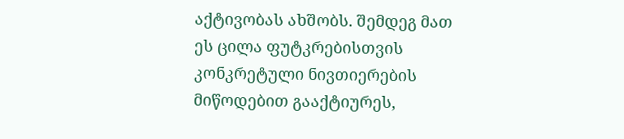აქტივობას ახშობს. შემდეგ მათ ეს ცილა ფუტკრებისთვის კონკრეტული ნივთიერების მიწოდებით გააქტიურეს,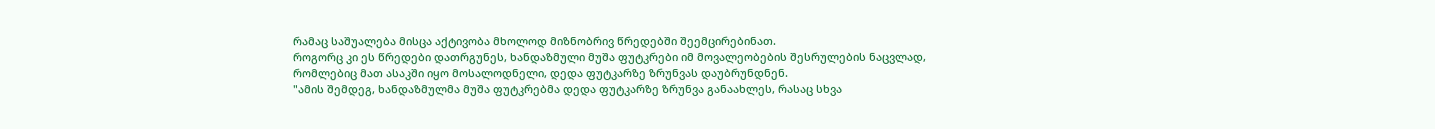რამაც საშუალება მისცა აქტივობა მხოლოდ მიზნობრივ წრედებში შეემცირებინათ.
როგორც კი ეს წრედები დათრგუნეს, ხანდაზმული მუშა ფუტკრები იმ მოვალეობების შესრულების ნაცვლად, რომლებიც მათ ასაკში იყო მოსალოდნელი, დედა ფუტკარზე ზრუნვას დაუბრუნდნენ.
"ამის შემდეგ, ხანდაზმულმა მუშა ფუტკრებმა დედა ფუტკარზე ზრუნვა განაახლეს, რასაც სხვა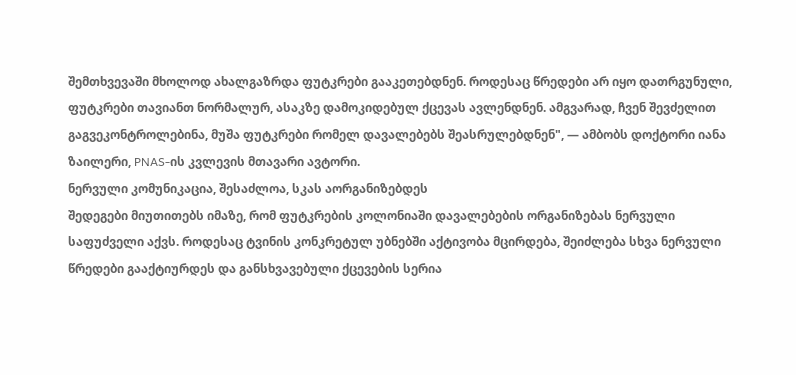შემთხვევაში მხოლოდ ახალგაზრდა ფუტკრები გააკეთებდნენ. როდესაც წრედები არ იყო დათრგუნული, ფუტკრები თავიანთ ნორმალურ, ასაკზე დამოკიდებულ ქცევას ავლენდნენ. ამგვარად, ჩვენ შევძელით გაგვეკონტროლებინა, მუშა ფუტკრები რომელ დავალებებს შეასრულებდნენ", — ამბობს დოქტორი იანა ზაილერი, PNAS-ის კვლევის მთავარი ავტორი.
ნერვული კომუნიკაცია, შესაძლოა, სკას აორგანიზებდეს
შედეგები მიუთითებს იმაზე, რომ ფუტკრების კოლონიაში დავალებების ორგანიზებას ნერვული საფუძველი აქვს. როდესაც ტვინის კონკრეტულ უბნებში აქტივობა მცირდება, შეიძლება სხვა ნერვული წრედები გააქტიურდეს და განსხვავებული ქცევების სერია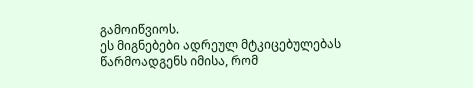გამოიწვიოს.
ეს მიგნებები ადრეულ მტკიცებულებას წარმოადგენს იმისა, რომ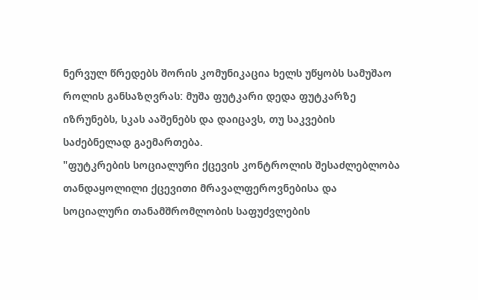ნერვულ წრედებს შორის კომუნიკაცია ხელს უწყობს სამუშაო როლის განსაზღვრას: მუშა ფუტკარი დედა ფუტკარზე იზრუნებს, სკას ააშენებს და დაიცავს, თუ საკვების საძებნელად გაემართება.
"ფუტკრების სოციალური ქცევის კონტროლის შესაძლებლობა თანდაყოლილი ქცევითი მრავალფეროვნებისა და სოციალური თანამშრომლობის საფუძვლების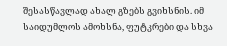შესასწავლად ახალ გზებს გვიხსნის. იმ საიდუმლოს ამოხსნა, ფუტკრები და სხვა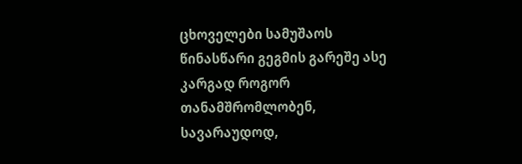ცხოველები სამუშაოს წინასწარი გეგმის გარეშე ასე კარგად როგორ თანამშრომლობენ, სავარაუდოდ,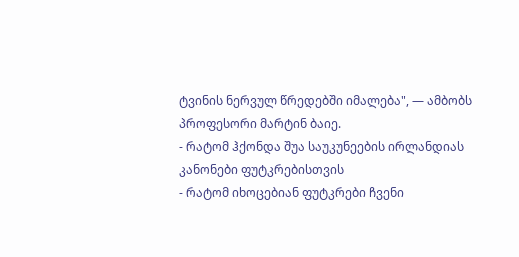ტვინის ნერვულ წრედებში იმალება", — ამბობს პროფესორი მარტინ ბაიე.
- რატომ ჰქონდა შუა საუკუნეების ირლანდიას კანონები ფუტკრებისთვის
- რატომ იხოცებიან ფუტკრები ჩვენი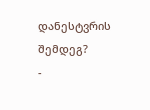დანესტვრის შემდეგ?
-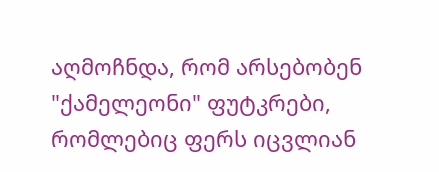აღმოჩნდა, რომ არსებობენ "ქამელეონი" ფუტკრები, რომლებიც ფერს იცვლიან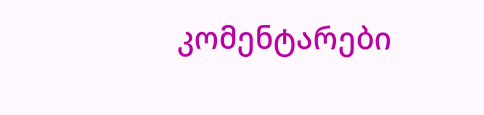კომენტარები